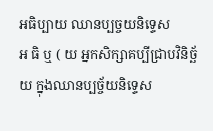អធិប្បាយ ឈានប្បច្ចយនិទ្ទេស
អ ធិ ឬ ( យ អ្នកសិក្សាគប្បីជ្រាបវិនិច្ឆ័យ ក្នុងឈានប្បច្ច័យនិទ្ទេស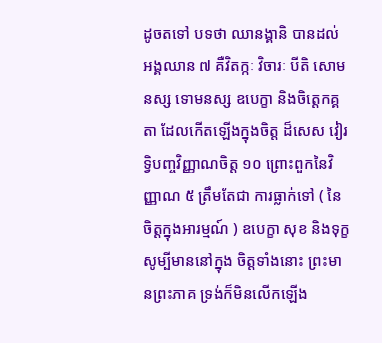ដូចតទៅ បទថា ឈានង្គានិ បានដល់ អង្គឈាន ៧ គឺវិតក្កៈ វិចារៈ បីតិ សោមនស្ស ទោមនស្ស ឧបេក្ខា និងចិត្តេកគ្គតា ដែលកើតឡើងក្នុងចិត្ត ដ៏សេស វៀរទ្វិបញ្ចវិញ្ញាណចិត្ត ១០ ព្រោះពួកនៃវិញ្ញាណ ៥ ត្រឹមតែជា ការធ្លាក់ទៅ ( នៃចិត្តក្នុងអារម្មណ៍ ) ឧបេក្ខា សុខ និងទុក្ខ សូម្បីមាននៅក្នុង ចិត្តទាំងនោះ ព្រះមានព្រះភាគ ទ្រង់ក៏មិនលើកឡើង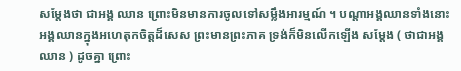សម្តែងថា ជាអង្គ ឈាន ព្រោះមិនមានការចូលទៅសម្លឹងអារម្មណ៍ ។ បណ្តាអង្គឈានទាំងនោះ អង្គឈានក្នុងអហេតុកចិត្តដ៏សេស ព្រះមានព្រះភាគ ទ្រង់ក៏មិនលើកឡើង សម្តែង ( ថាជាអង្គឈាន ) ដូចគ្នា ព្រោះ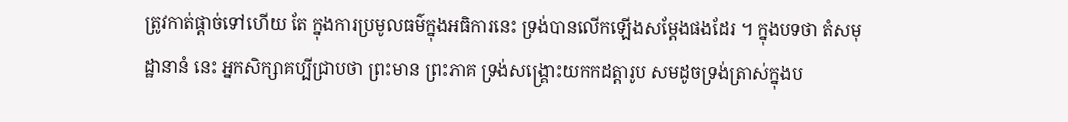ត្រូវកាត់ផ្តាច់ទៅហើយ តែ ក្នុងការប្រមូលធម៌ក្នុងអធិការនេះ ទ្រង់បានលើកឡើងសម្តែងផងដែរ ។ ក្នុងបទថា តំសមុដ្ឋានានំ នេះ អ្នកសិក្សាគប្បីជ្រាបថា ព្រះមាន ព្រះភាគ ទ្រង់សង្គ្រោះយកកដត្តារូប សមដូចទ្រង់ត្រាស់ក្នុងប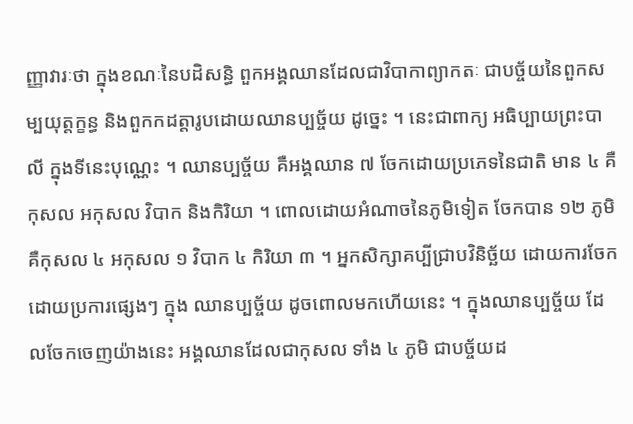ញ្ញាវារៈថា ក្នុងខណៈនៃបដិសន្ធិ ពួកអង្គឈានដែលជាវិបាកាព្យាកតៈ ជាបច្ច័យនៃពួកស ម្បយុត្តក្ខន្ធ និងពួកកដត្តារូបដោយឈានប្បច្ច័យ ដូច្នេះ ។ នេះជាពាក្យ អធិប្បាយព្រះបាលី ក្នុងទីនេះបុណ្ណេះ ។ ឈានប្បច្ច័យ គឺអង្គឈាន ៧ ចែកដោយប្រភេទនៃជាតិ មាន ៤ គឺ កុសល អកុសល វិបាក និងកិរិយា ។ ពោលដោយអំណាចនៃភូមិទៀត ចែកបាន ១២ ភូមិ គឺកុសល ៤ អកុសល ១ វិបាក ៤ កិរិយា ៣ ។ អ្នកសិក្សាគប្បីជ្រាបវិនិច្ឆ័យ ដោយការចែកដោយប្រការផ្សេងៗ ក្នុង ឈានប្បច្ច័យ ដូចពោលមកហើយនេះ ។ ក្នុងឈានប្បច្ច័យ ដែលចែកចេញយ៉ាងនេះ អង្គឈានដែលជាកុសល ទាំង ៤ ភូមិ ជាបច្ច័យដ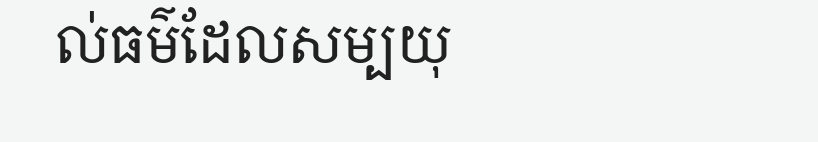ល់ធម៌ដែលសម្បយុ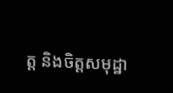ត្ត និងចិត្តសមុដ្ឋា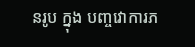នរូប ក្នុង បញ្ចវោការភ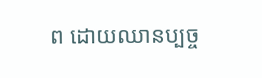ព ដោយឈានប្បច្ច